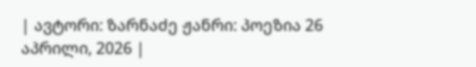| ავტორი: ზარნაძე ჟანრი: პოეზია 26 აპრილი, 2026 |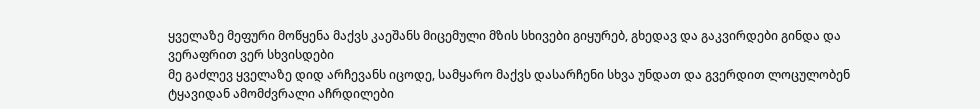ყველაზე მეფური მოწყენა მაქვს კაეშანს მიცემული მზის სხივები გიყურებ, გხედავ და გაკვირდები გინდა და ვერაფრით ვერ სხვისდები
მე გაძლევ ყველაზე დიდ არჩევანს იცოდე, სამყარო მაქვს დასარჩენი სხვა უნდათ და გვერდით ლოცულობენ ტყავიდან ამომძვრალი აჩრდილები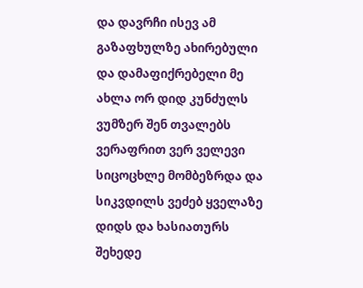და დავრჩი ისევ ამ გაზაფხულზე ახირებული და დამაფიქრებელი მე ახლა ორ დიდ კუნძულს ვუმზერ შენ თვალებს ვერაფრით ვერ ველევი
სიცოცხლე მომბეზრდა და სიკვდილს ვეძებ ყველაზე დიდს და ხასიათურს შეხედე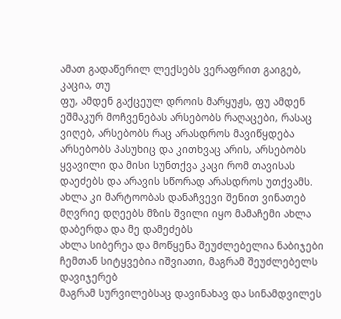ამათ გადაწერილ ლექსებს ვერაფრით გაიგებ, კაცია, თუ
ფუ, ამდენ გაქცეულ დროის მარყუჟს, ფუ ამდენ ეშმაკურ მოჩვენებას არსებობს რაღაცები, რასაც ვიღებ, არსებობს რაც არასდროს მავიწყდება
არსებობს პასუხიც და კითხვაც არის, არსებობს ყვავილი და მისი სუნთქვა კაცი რომ თავისას დაეძებს და არავის სწორად არასდროს უთქვამს.
ახლა კი მარტოობას დანაჩვევი შენით ვინათებ მღვრიე დღეებს მზის შვილი იყო მამაჩემი ახლა დაბერდა და მე დამეძებს
ახლა სიბერეა და მოწყენა შეუძლებელია ნაბიჯები ჩემთან სიტყვებია იშვიათი, მაგრამ შეუძლებელს დავიჯერებ
მაგრამ სურვილებსაც დავინახავ და სინამდვილეს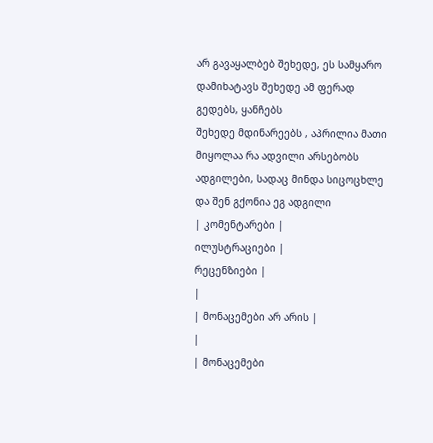არ გავაყალბებ შეხედე, ეს სამყარო დამიხატავს შეხედე ამ ფერად გედებს, ყანჩებს
შეხედე მდინარეებს , აპრილია მათი მიყოლაა რა ადვილი არსებობს ადგილები, სადაც მინდა სიცოცხლე და შენ გქონია ეგ ადგილი
| კომენტარები |
ილუსტრაციები |
რეცენზიები |
|
| მონაცემები არ არის |
|
| მონაცემები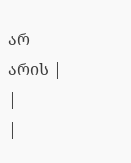არ არის |
|
|